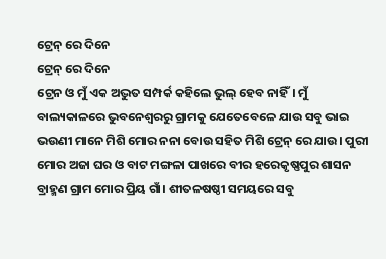ଟ୍ରେନ୍ ରେ ଦିନେ
ଟ୍ରେନ୍ ରେ ଦିନେ
ଟ୍ରେନ ଓ ମୁଁ ଏକ ଅଦ୍ଭୁତ ସମ୍ପର୍କ କହିଲେ ଭୁଲ୍ ହେବ ନାହିଁ। ମୁଁ ବାଲ୍ୟକାଳରେ ଭୁବନେଶ୍ୱରରୁ ଗ୍ରାମକୁ ଯେତେବେଳେ ଯାଉ ସବୁ ଭାଇ ଭଉଣୀ ମାନେ ମିଶି ମୋର ନନା ବୋଉ ସହିତ ମିଶି ଟ୍ରେନ୍ ରେ ଯାଉ। ପୁରୀ ମୋର ଅଜା ଘର ଓ ବାଟ ମଙ୍ଗଳା ପାଖରେ ବୀର ହରେକୃଷ୍ଣପୁର ଶାସନ ବ୍ରାହ୍ମଣ ଗ୍ରାମ ମୋର ପ୍ରିୟ ଗାଁ। ଶୀତଳଷଷ୍ଠୀ ସମୟରେ ସବୁ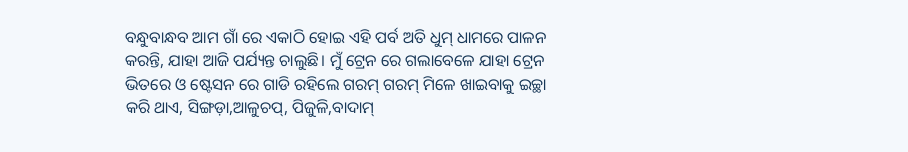ବନ୍ଧୁବାନ୍ଧବ ଆମ ଗାଁ ରେ ଏକାଠି ହୋଇ ଏହି ପର୍ବ ଅତି ଧୁମ୍ ଧାମରେ ପାଳନ କରନ୍ତି, ଯାହା ଆଜି ପର୍ଯ୍ୟନ୍ତ ଚାଲୁଛି। ମୁଁ ଟ୍ରେନ ରେ ଗଲାବେଳେ ଯାହା ଟ୍ରେନ ଭିତରେ ଓ ଷ୍ଟେସନ ରେ ଗାଡି ରହିଲେ ଗରମ୍ ଗରମ୍ ମିଳେ ଖାଇବାକୁ ଇଚ୍ଛା କରି ଥାଏ, ସିଙ୍ଗଡ଼ା,ଆଳୁଚପ୍, ପିଜୁଳି,ବାଦାମ୍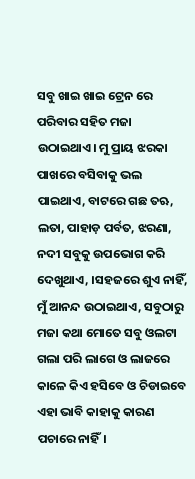ସବୁ ଖାଇ ଖାଇ ଟ୍ରେନ ରେ ପରିବାର ସହିତ ମଜା ଉଠାଇଥାଏ। ମୁ ପ୍ରାୟ ଝରକା ପାଖରେ ବସିବାକୁ ଭଲ ପାଇଥାଏ, ବାଟରେ ଗଛ ତଋ, ଲତା, ପାହାଡ଼ ପର୍ବତ, ଝରଣା, ନଦୀ ସବୁକୁ ଉପଭୋଗ କରି ଦେଖୁଥାଏ, ।ସହଜରେ ଶୁଏ ନାହିଁ, ମୁଁ ଆନନ୍ଦ ଉଠାଇଥାଏ, ସବୁଠାରୁ ମଜା କଥା ମୋତେ ସବୁ ଓଲଟା ଗଲା ପରି ଲାଗେ ଓ ଲାଜରେ କାଳେ କିଏ ହସିବେ ଓ ଚିଡାଇବେ ଏହା ଭାବି କାହାକୁ କାରଣ ପଚାରେ ନାହିଁ।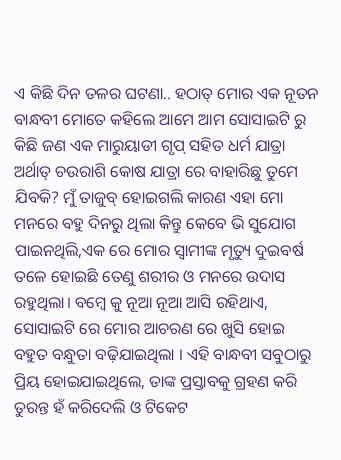ଏ କିଛି ଦିନ ତଳର ଘଟଣା.. ହଠାତ୍ ମୋର ଏକ ନୂତନ ବାନ୍ଧବୀ ମୋତେ କହିଲେ ଆମେ ଆମ ସୋସାଇଟି ରୁ କିଛି ଜଣ ଏକ ମାରୁୟାଡୀ ଗୃପ୍ ସହିତ ଧର୍ମ ଯାତ୍ରା ଅର୍ଥାତ୍ ଚଉରାଶି କୋଷ ଯାତ୍ରା ରେ ବାହାରିଛୁ ତୁମେ ଯିବକି? ମୁଁ ତାଜୁବ୍ ହୋଇଗଲି କାରଣ ଏହା ମୋ ମନରେ ବହୁ ଦିନରୁ ଥିଲା କିନ୍ତୁ କେବେ ଭି ସୁଯୋଗ ପାଇନଥିଲି,ଏକ ରେ ମୋର ସ୍ବାମୀଙ୍କ ମୃତ୍ୟୁ ଦୁଇବର୍ଷ ତଳେ ହୋଇଛି ତେଣୁ ଶରୀର ଓ ମନରେ ଉଦାସ ରହୁଥିଲା। ବମ୍ବେ କୁ ନୂଆ ନୂଆ ଆସି ରହିଥାଏ, ସୋସାଇଟି ରେ ମୋର ଆଚରଣ ରେ ଖୁସି ହୋଇ ବହୁତ ବନ୍ଧୁତା ବଢ଼ିଯାଇଥିଲା । ଏହି ବାନ୍ଧବୀ ସବୁଠାରୁ ପ୍ରିୟ ହୋଇଯାଇଥିଲେ, ତାଙ୍କ ପ୍ରସ୍ତାବକୁ ଗ୍ରହଣ କରି ତୁରନ୍ତ ହଁ କରିଦେଲି ଓ ଟିକେଟ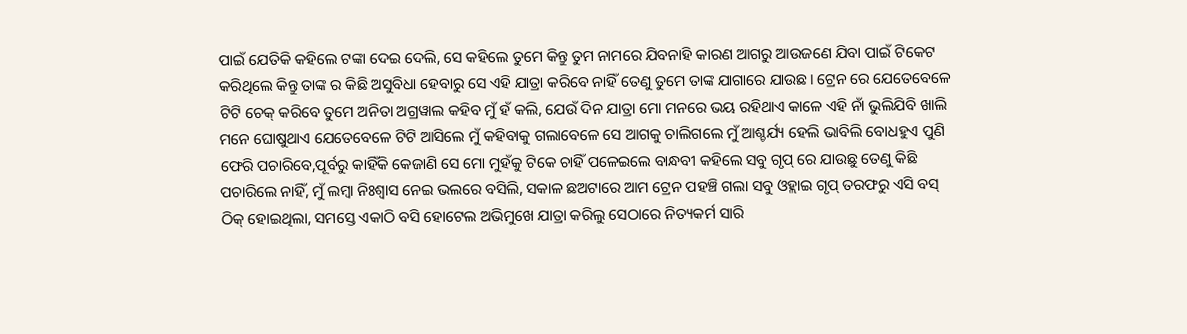ପାଇଁ ଯେତିକି କହିଲେ ଟଙ୍କା ଦେଇ ଦେଲି, ସେ କହିଲେ ତୁମେ କିନ୍ତୁ ତୁମ ନାମରେ ଯିବନାହି କାରଣ ଆଗରୁ ଆଉଜଣେ ଯିବା ପାଇଁ ଟିକେଟ କରିଥିଲେ କିନ୍ତୁ ତାଙ୍କ ର କିଛି ଅସୁବିଧା ହେବାରୁ ସେ ଏହି ଯାତ୍ରା କରିବେ ନାହିଁ ତେଣୁ ତୁମେ ତାଙ୍କ ଯାଗାରେ ଯାଉଛ। ଟ୍ରେନ ରେ ଯେତେବେଳେ ଟିଟି ଚେକ୍ କରିବେ ତୁମେ ଅନିତା ଅଗ୍ରୱାଲ କହିବ ମୁଁ ହଁ କଲି, ଯେଉଁ ଦିନ ଯାତ୍ରା ମୋ ମନରେ ଭୟ ରହିଥାଏ କାଳେ ଏହି ନାଁ ଭୁଲିଯିବି ଖାଲି ମନେ ଘୋଷୁଥାଏ ଯେତେବେଳେ ଟିଟି ଆସିଲେ ମୁଁ କହିବାକୁ ଗଲାବେଳେ ସେ ଆଗକୁ ଚାଲିଗଲେ ମୁଁ ଆଶ୍ଚର୍ଯ୍ୟ ହେଲି ଭାବିଲି ବୋଧହୁଏ ପୁଣି ଫେରି ପଚାରିବେ,ପୂର୍ବରୁ କାହିଁକି କେଜାଣି ସେ ମୋ ମୁହଁକୁ ଟିକେ ଚାହିଁ ପଳେଇଲେ ବାନ୍ଧବୀ କହିଲେ ସବୁ ଗୃପ୍ ରେ ଯାଉଛୁ ତେଣୁ କିଛି ପଚାରିଲେ ନାହିଁ, ମୁଁ ଲମ୍ବା ନିଃଶ୍ବାସ ନେଇ ଭଲରେ ବସିଲି, ସକାଳ ଛଅଟାରେ ଆମ ଟ୍ରେନ ପହଞ୍ଚି ଗଲା ସବୁ ଓହ୍ଲାଇ ଗୃପ୍ ତରଫରୁ ଏସି ବସ୍ ଠିକ୍ ହୋଇଥିଲା, ସମସ୍ତେ ଏକାଠି ବସି ହୋଟେଲ ଅଭିମୁଖେ ଯାତ୍ରା କରିଲୁ ସେଠାରେ ନିତ୍ୟକର୍ମ ସାରି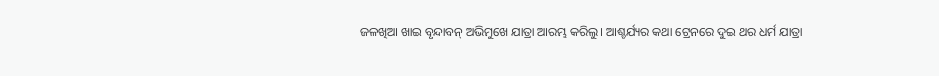ଜଳଖିଆ ଖାଇ ବୃନ୍ଦାବନ୍ ଅଭିମୁଖେ ଯାତ୍ରା ଆରମ୍ଭ କରିଲୁ। ଆଶ୍ଚର୍ଯ୍ୟର କଥା ଟ୍ରେନରେ ଦୁଇ ଥର ଧର୍ମ ଯାତ୍ରା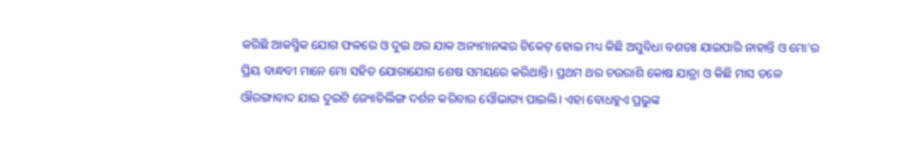କରିଛି ଆକସ୍ମିକ ଯୋଗ ଫଳରେ ଓ ଦୁଇ ଥର ଯାକ ଅନ୍ୟମାନଙ୍କର ଟିକେଟ୍ ହୋଇ ମଧ୍ୟ କିଛି ଅସୁବିଧା ବଶତଃ ଯାଇପାରି ନାହାନ୍ତି ଓ ମୋ'ର ପ୍ରିୟ ବାନ୍ଧବୀ ମାନେ ମୋ ସହିତ ଯୋଗାଯୋଗ ଶେଷ ସମୟରେ କରିଥାନ୍ତି। ପ୍ରଥମ ଥର ଚଉରାଶି କୋଷ ଯାତ୍ରା ଓ କିଛି ମାସ ତଳେ ଔରଙ୍ଗାବାଦ ଯାଇ ଦୁଇଟି ଜ୍ୟୋତିର୍ଲିଙ୍ଗ ଦର୍ଶନ କରିବାର ସୌଭାଗ୍ୟ ପାଇଲି। ଏହା ବୋଧହୁଏ ପ୍ରଭୁଙ୍କ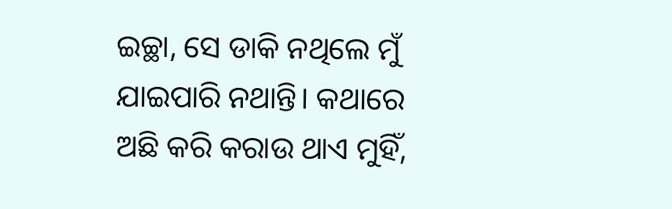ଇଚ୍ଛା, ସେ ଡାକି ନଥିଲେ ମୁଁ ଯାଇପାରି ନଥାନ୍ତି। କଥାରେ ଅଛି କରି କରାଉ ଥାଏ ମୁହିଁ,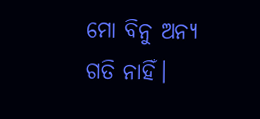ମୋ ବିନୁ ଅନ୍ୟ ଗତି ନାହିଁ।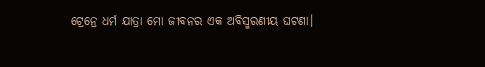ଟ୍ରେନ୍ରେ ଧର୍ମ ଯାତ୍ରା ମୋ ଜୀବନର ଏକ ଅବିସ୍ମରଣୀୟ ଘଟଣା।